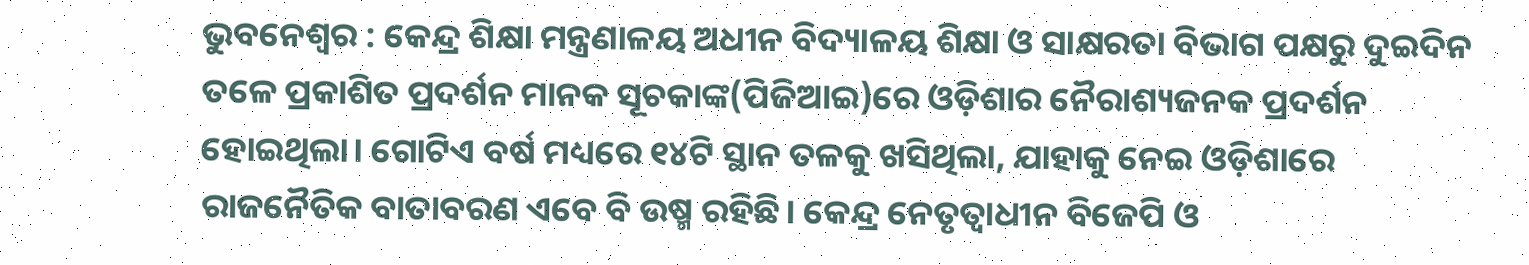ଭୁବନେଶ୍ବର : କେନ୍ଦ୍ର ଶିକ୍ଷା ମନ୍ତ୍ରଣାଳୟ ଅଧୀନ ବିଦ୍ୟାଳୟ ଶିକ୍ଷା ଓ ସାକ୍ଷରତା ବିଭାଗ ପକ୍ଷରୁ ଦୁଇଦିନ ତଳେ ପ୍ରକାଶିତ ପ୍ରଦର୍ଶନ ମାନକ ସୂଚକାଙ୍କ(ପିଜିଆଇ)ରେ ଓଡ଼ିଶାର ନୈରାଶ୍ୟଜନକ ପ୍ରଦର୍ଶନ ହୋଇଥିଲା। ଗୋଟିଏ ବର୍ଷ ମଧ୍ୟରେ ୧୪ଟି ସ୍ଥାନ ତଳକୁ ଖସିଥିଲା, ଯାହାକୁ ନେଇ ଓଡ଼ିଶାରେ ରାଜନୈତିକ ବାତାବରଣ ଏବେ ବି ଉଷ୍ମ ରହିଛି। କେନ୍ଦ୍ର ନେତୃତ୍ବାଧୀନ ବିଜେପି ଓ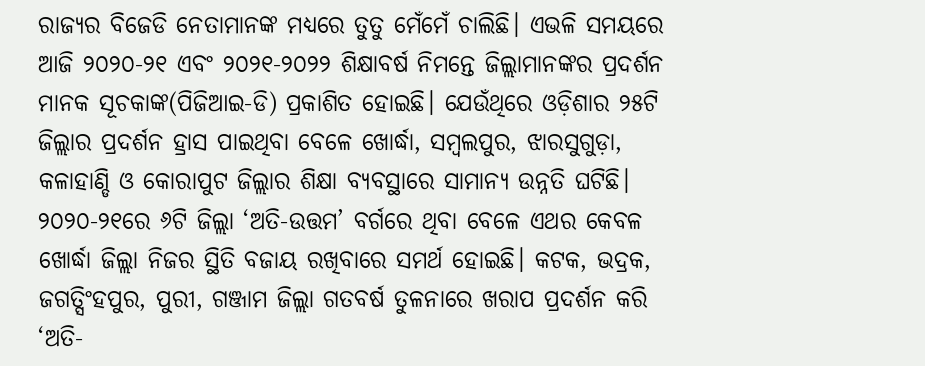ରାଜ୍ୟର ବିଜେଡି ନେତାମାନଙ୍କ ମଧ୍ୟରେ ତୁତୁ ମେଁମେଁ ଚାଲିଛି। ଏଭଳି ସମୟରେ ଆଜି ୨୦୨୦-୨୧ ଏବଂ ୨୦୨୧-୨୦୨୨ ଶିକ୍ଷାବର୍ଷ ନିମନ୍ତେ ଜିଲ୍ଲାମାନଙ୍କର ପ୍ରଦର୍ଶନ ମାନକ ସୂଚକାଙ୍କ(ପିଜିଆଇ-ଡି) ପ୍ରକାଶିତ ହୋଇଛି। ଯେଉଁଥିରେ ଓଡ଼ିଶାର ୨୫ଟି ଜିଲ୍ଲାର ପ୍ରଦର୍ଶନ ହ୍ରାସ ପାଇଥିବା ବେଳେ ଖୋର୍ଦ୍ଧା, ସମ୍ବଲପୁର, ଝାରସୁଗୁଡ଼ା, କଳାହାଣ୍ଡି ଓ କୋରାପୁଟ ଜିଲ୍ଲାର ଶିକ୍ଷା ବ୍ୟବସ୍ଥାରେ ସାମାନ୍ୟ ଉନ୍ନତି ଘଟିଛି। ୨୦୨୦-୨୧ରେ ୬ଟି ଜିଲ୍ଲା ‘ଅତି-ଉତ୍ତମ’ ବର୍ଗରେ ଥିବା ବେଳେ ଏଥର କେବଳ ଖୋର୍ଦ୍ଧା ଜିଲ୍ଲା ନିଜର ସ୍ଥିତି ବଜାୟ ରଖିବାରେ ସମର୍ଥ ହୋଇଛି। କଟକ, ଭଦ୍ରକ, ଜଗତ୍ସିଂହପୁର, ପୁରୀ, ଗଞ୍ଜାମ ଜିଲ୍ଲା ଗତବର୍ଷ ତୁଳନାରେ ଖରାପ ପ୍ରଦର୍ଶନ କରି ‘ଅତି-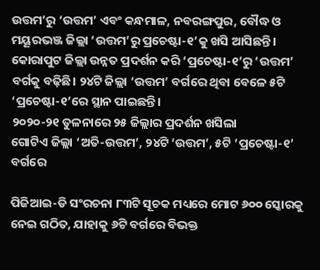ଉତ୍ତମ’ରୁ ‘ଉତ୍ତମ’ ଏବଂ କନ୍ଧମାଳ, ନବରଙ୍ଗପୁର, ବୌଦ୍ଧ ଓ ମୟୂରଭଞ୍ଜ ଜିଲ୍ଲା ‘ଉତ୍ତମ’ରୁ ପ୍ରଚେଷ୍ଟା-୧’କୁ ଖସି ଆସିଛନ୍ତି। କୋରାପୁଟ ଜିଲ୍ଲା ଉନ୍ନତ ପ୍ରଦର୍ଶନ କରି ‘ପ୍ରଚେଷ୍ଟା-୧’ରୁ ‘ଉତ୍ତମ’ ବର୍ଗକୁ ବଢ଼ିଛି। ୨୪ଟି ଜିଲ୍ଲା ‘ଉତ୍ତମ’ ବର୍ଗରେ ଥିବା ବେଳେ ୫ଟି ‘ପ୍ରଚେଷ୍ଟା-୧’ରେ ସ୍ଥାନ ପାଇଛନ୍ତି।
୨୦୨୦-୨୧ ତୁଳନାରେ ୨୫ ଜିଲ୍ଲାର ପ୍ରଦର୍ଶନ ଖସିଲା
ଗୋଟିଏ ଜିଲ୍ଲା ‘ଅତି-ଉତ୍ତମ’, ୨୪ଟି ‘ଉତ୍ତମ’, ୫ଟି ‘ପ୍ରଚେଷ୍ଟା-୧’ ବର୍ଗରେ

ପିଜିଆଇ-ଡି ସଂରଚନା ୮୩ଟି ସୂଚକ ମଧ୍ୟରେ ମୋଟ ୬୦୦ ସ୍କୋରକୁ ନେଇ ଗଠିତ, ଯାହାକୁ ୬ଟି ବର୍ଗରେ ବିଭକ୍ତ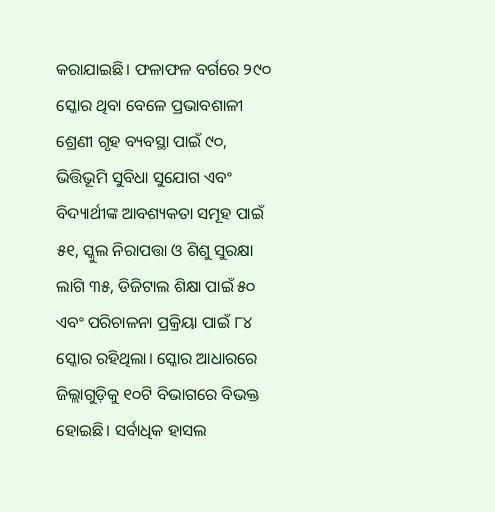କରାଯାଇଛି। ଫଳାଫଳ ବର୍ଗରେ ୨୯୦ ସ୍କୋର ଥିବା ବେଳେ ପ୍ରଭାବଶାଳୀ ଶ୍ରେଣୀ ଗୃହ ବ୍ୟବସ୍ଥା ପାଇଁ ୯୦, ଭିତ୍ତିଭୂମି ସୁବିଧା ସୁଯୋଗ ଏବଂ ବିଦ୍ୟାର୍ଥୀଙ୍କ ଆବଶ୍ୟକତା ସମୂହ ପାଇଁ ୫୧, ସ୍କୁଲ ନିରାପତ୍ତା ଓ ଶିଶୁ ସୁରକ୍ଷା ଲାଗି ୩୫, ଡିଜିଟାଲ ଶିକ୍ଷା ପାଇଁ ୫୦ ଏବଂ ପରିଚାଳନା ପ୍ରକ୍ରିୟା ପାଇଁ ୮୪ ସ୍କୋର ରହିଥିଲା। ସ୍କୋର ଆଧାରରେ ଜିଲ୍ଲାଗୁଡ଼ିକୁ ୧୦ଟି ବିଭାଗରେ ବିଭକ୍ତ ହୋଇଛି। ସର୍ବାଧିକ ହାସଲ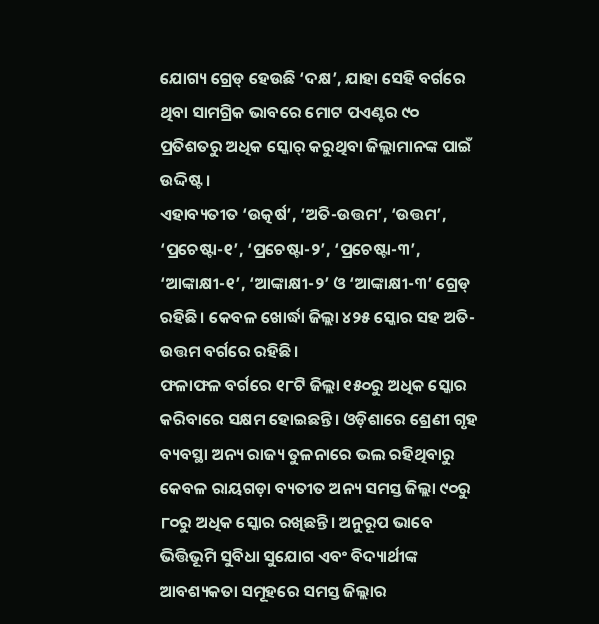ଯୋଗ୍ୟ ଗ୍ରେଡ୍ ହେଉଛି ‘ଦକ୍ଷ’, ଯାହା ସେହି ବର୍ଗରେ ଥିବା ସାମଗ୍ରିକ ଭାବରେ ମୋଟ ପଏଣ୍ଟର ୯୦ ପ୍ରତିଶତରୁ ଅଧିକ ସ୍କୋର୍ କରୁଥିବା ଜିଲ୍ଲାମାନଙ୍କ ପାଇଁ ଉଦ୍ଦିଷ୍ଟ।
ଏହାବ୍ୟତୀତ ‘ଉତ୍କର୍ଷ’, ‘ଅତି-ଉତ୍ତମ’, ‘ଉତ୍ତମ’, ‘ପ୍ରଚେଷ୍ଟା-୧’, ‘ପ୍ରଚେଷ୍ଟା-୨’, ‘ପ୍ରଚେଷ୍ଟା-୩’, ‘ଆଙ୍କାକ୍ଷୀ-୧’, ‘ଆଙ୍କାକ୍ଷୀ-୨’ ଓ ‘ଆଙ୍କାକ୍ଷୀ-୩’ ଗ୍ରେଡ୍ ରହିଛି। କେବଳ ଖୋର୍ଦ୍ଧା ଜିଲ୍ଲା ୪୨୫ ସ୍କୋର ସହ ଅତି-ଉତ୍ତମ ବର୍ଗରେ ରହିଛି।
ଫଳାଫଳ ବର୍ଗରେ ୧୮ଟି ଜିଲ୍ଲା ୧୫୦ରୁ ଅଧିକ ସ୍କୋର କରିବାରେ ସକ୍ଷମ ହୋଇଛନ୍ତି। ଓଡ଼ିଶାରେ ଶ୍ରେଣୀ ଗୃହ ବ୍ୟବସ୍ଥା ଅନ୍ୟ ରାଜ୍ୟ ତୁଳନାରେ ଭଲ ରହିଥିବାରୁ କେବଳ ରାୟଗଡ଼ା ବ୍ୟତୀତ ଅନ୍ୟ ସମସ୍ତ ଜିଲ୍ଲା ୯୦ରୁ ୮୦ରୁ ଅଧିକ ସ୍କୋର ରଖିଛନ୍ତି। ଅନୁରୂପ ଭାବେ ଭିତ୍ତିଭୂମି ସୁବିଧା ସୁଯୋଗ ଏବଂ ବିଦ୍ୟାର୍ଥୀଙ୍କ ଆବଶ୍ୟକତା ସମୂହରେ ସମସ୍ତ ଜିଲ୍ଲାର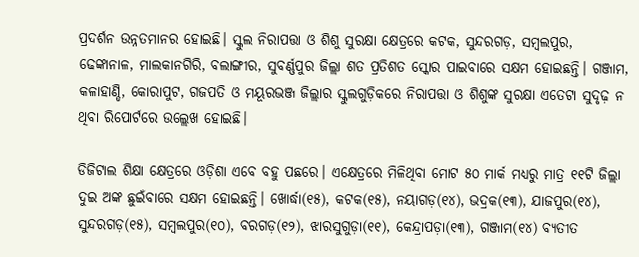ପ୍ରଦର୍ଶନ ଉନ୍ନତମାନର ହୋଇଛି। ସ୍କୁଲ ନିରାପତ୍ତା ଓ ଶିଶୁ ସୁରକ୍ଷା କ୍ଷେତ୍ରରେ କଟକ, ସୁନ୍ଦରଗଡ଼, ସମ୍ବଲପୁର, ଢେଙ୍କାନାଳ, ମାଲକାନଗିରି, ବଲାଙ୍ଗୀର, ସୁବର୍ଣ୍ଣପୁର ଜିଲ୍ଲା ଶତ ପ୍ରତିଶତ ସ୍କୋର ପାଇବାରେ ସକ୍ଷମ ହୋଇଛନ୍ତି। ଗଞ୍ଜାମ, କଳାହାଣ୍ଡି, କୋରାପୁଟ, ଗଜପତି ଓ ମୟୂରଭଞ୍ଜ ଜିଲ୍ଲାର ସ୍କୁଲଗୁଡ଼ିକରେ ନିରାପତ୍ତା ଓ ଶିଶୁଙ୍କ ସୁରକ୍ଷା ଏତେଟା ସୁଦୃଢ଼ ନ ଥିବା ରିପୋର୍ଟରେ ଉଲ୍ଲେଖ ହୋଇଛି।

ଡିଜିଟାଲ ଶିକ୍ଷା କ୍ଷେତ୍ରରେ ଓଡ଼ିଶା ଏବେ ବହୁ ପଛରେ। ଏକ୍ଷେତ୍ରରେ ମିଳିଥିବା ମୋଟ ୫୦ ମାର୍କ ମଧ୍ୟରୁ ମାତ୍ର ୧୧ଟି ଜିଲ୍ଲା ଦୁଇ ଅଙ୍କ ଛୁଇଁବାରେ ସକ୍ଷମ ହୋଇଛନ୍ତି। ଖୋର୍ଦ୍ଧା(୧୫), କଟକ(୧୫), ନୟାଗଡ଼(୧୪), ଭଦ୍ରକ(୧୩), ଯାଜପୁର(୧୪), ସୁନ୍ଦରଗଡ଼(୧୫), ସମ୍ବଲପୁର(୧୦), ବରଗଡ଼(୧୨), ଝାରସୁଗୁଡ଼ା(୧୧), କେନ୍ଦ୍ରାପଡ଼ା(୧୩), ଗଞ୍ଜାମ(୧୪) ବ୍ୟତୀତ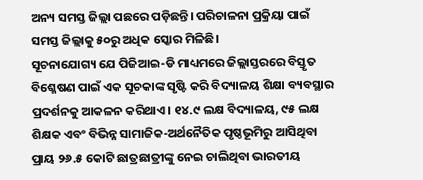ଅନ୍ୟ ସମସ୍ତ ଜିଲ୍ଲା ପଛରେ ପଡ଼ିଛନ୍ତି। ପରିଚାଳନା ପ୍ରକ୍ରିୟା ପାଇଁ ସମସ୍ତ ଜିଲ୍ଲାକୁ ୫୦ରୁ ଅଧିକ ସ୍କୋର ମିଳିଛି।
ସୂଚନାଯୋଗ୍ୟ ଯେ ପିଜିଆଇ-ଡି ମାଧ୍ୟମରେ ଜିଲ୍ଲାସ୍ତରରେ ବିସ୍ତୃତ ବିଶ୍ଳେଷଣ ପାଇଁ ଏକ ସୂଚକାଙ୍କ ସୃଷ୍ଟି କରି ବିଦ୍ୟାଳୟ ଶିକ୍ଷା ବ୍ୟବସ୍ଥାର ପ୍ରଦର୍ଶନକୁ ଆକଳନ କରିଥାଏ। ୧୪.୯ ଲକ୍ଷ ବିଦ୍ୟାଳୟ, ୯୫ ଲକ୍ଷ ଶିକ୍ଷକ ଏବଂ ବିଭିନ୍ନ ସାମାଜିକ-ଅର୍ଥନୈତିକ ପୃଷ୍ଠଭୂମିରୁ ଆସିଥିବା ପ୍ରାୟ ୨୬.୫ କୋଟି ଛାତ୍ରଛାତ୍ରୀଙ୍କୁ ନେଇ ଚାଲିଥିବା ଭାରତୀୟ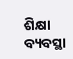ଶିକ୍ଷା ବ୍ୟବସ୍ଥା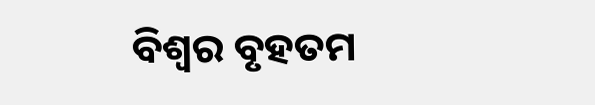ବିଶ୍ୱର ବୃହତମ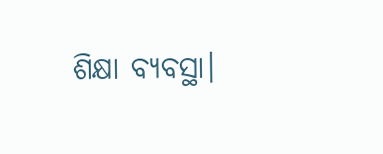ଶିକ୍ଷା ବ୍ୟବସ୍ଥା।